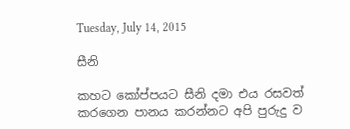Tuesday, July 14, 2015

සීනි

කහට කෝප්පයට සීනි දමා එය රසවත් කරගෙන පානය කරන්නට අපි පුරුදු ව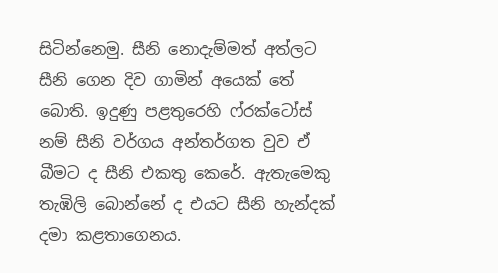සිටින්නෙමු. සීනි නොදැම්මත් අත්ලට සීනි ගෙන දිව ගාමින් අයෙක් තේ බොති. ඉදුණු පළතුරෙහි ෆ්රක්ටෝස් නම් සීනි වර්ගය අන්තර්ගත වුව ඒ බීමට ද සීනි එකතු කෙරේ. ඇතැමෙකු තැඹිලි බොන්නේ ද එයට සීනි හැන්දක් දමා කළතාගෙනය.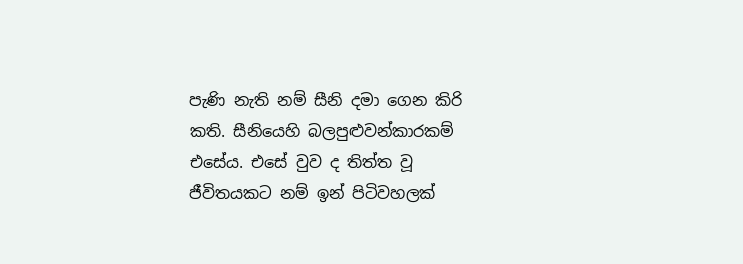පැණි නැති නම් සීනි දමා ගෙන කිරි කති. සීනියෙහි බලපුළුවන්කාරකම් එසේය. එසේ වුව ද තිත්ත වූ ජීවිතයකට නම් ඉන් පිටිවහලක්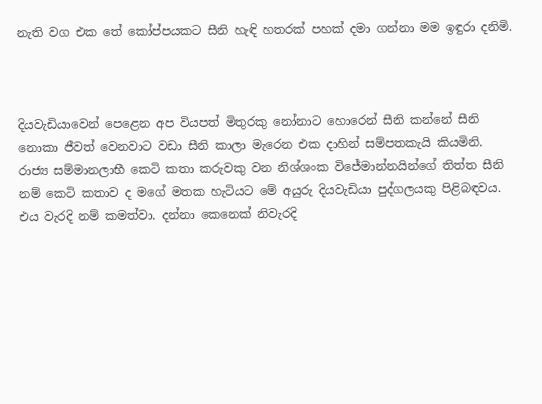නැති වග එක තේ කෝප්පයකට සීනි හැඳි හතරක් පහක් දමා ගන්නා මම ඉඳුරා දනිමි.



දියවැඩියාවෙන් පෙළෙන අප වියපත් මිතුරකු නෝනාට හොරෙන් සීනි කන්නේ සීනි නොකා ජීවත් වෙනවාට වඩා සීනි කාලා මැරෙන එක දාහින් සම්පතකැයි කියමිනි. රාජ්‍ය සම්මානලාභී කෙටි කතා කරුවකු වන නිශ්ශංක විජේමාන්නයින්ගේ තිත්ත සීනි නම් කෙටි කතාව ද මගේ මතක හැටියට මේ අයුරු දියවැඩියා පුද්ගලයකු පිළිබඳවය. එය වැරදි නම් කමත්වා. දන්නා කෙනෙක් නිවැරදි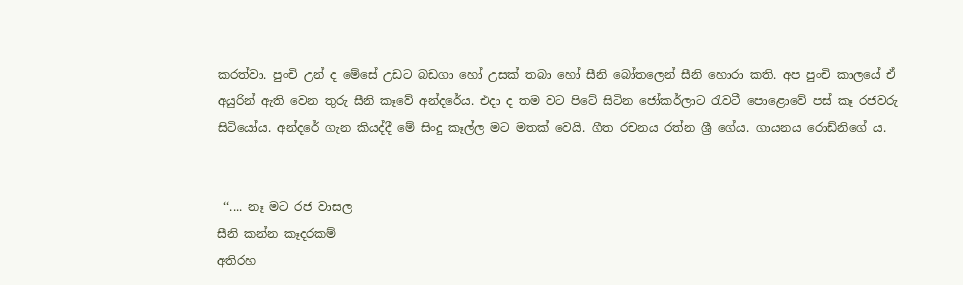කරත්වා. පුංචි උන් ද මේසේ උඩට බඩගා හෝ උසක් තබා හෝ සීනි බෝතලෙන් සීනි හොරා කති. අප පුංචි කාලයේ ඒ අයුරින් ඇති වෙන තුරු සීනි කෑවේ අන්දරේය. එදා ද තම වට පිටේ සිටින ජෝකර්ලාට රැවටී පොළොවේ පස් කෑ රජවරු සිටියෝය. අන්දරේ ගැන කියද්දී මේ සිංදු කෑල්ල මට මතක් වෙයි. ගීත රචනය රත්න ශ්‍රී ගේය. ගායනය රොඩ්නිගේ ය.


 ‘‘.... නෑ මට රජ වාසල
සීනි කන්න කෑදරකම්
අතිරහ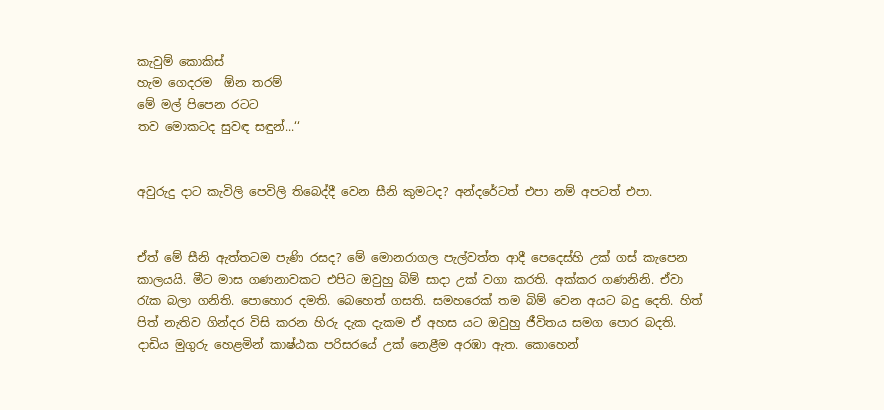කැවුම් කොකිස්
හැම ගෙදරම  ඕන තරම්
මේ මල් පිපෙන රටට
තව මොකටද සුවඳ සඳුන්...‘‘


අවුරුදු දාට කැවිලි පෙවිලි තිබෙද්දී වෙන සීනි කුමටද? අන්දරේටත් එපා නම් අපටත් එපා.


ඒත් මේ සීනි ඇත්තටම පැණි රසද? මේ මොනරාගල පැල්වත්ත ආදී පෙදෙස්හි උක් ගස් කැපෙන කාලයයි. මීට මාස ගණනාවකට එපිට ඔවුහු බිම් සාදා උක් වගා කරති. අක්කර ගණනිනි. ඒවා රැක බලා ගනිති. පොහොර දමති. බෙහෙත් ගසති. සමහරෙක් තම බිම් වෙන අයට බදු දෙති. හිත් පිත් නැතිව ගින්දර විසි කරන හිරු දැක දැකම ඒ අහස යට ඔවුහු ජීවිතය සමග පොර බදති. දාඩිය මුගුරු හෙළමින් කාෂ්ඨක පරිසරයේ උක් නෙළීම අරඹා ඇත. කොහෙන්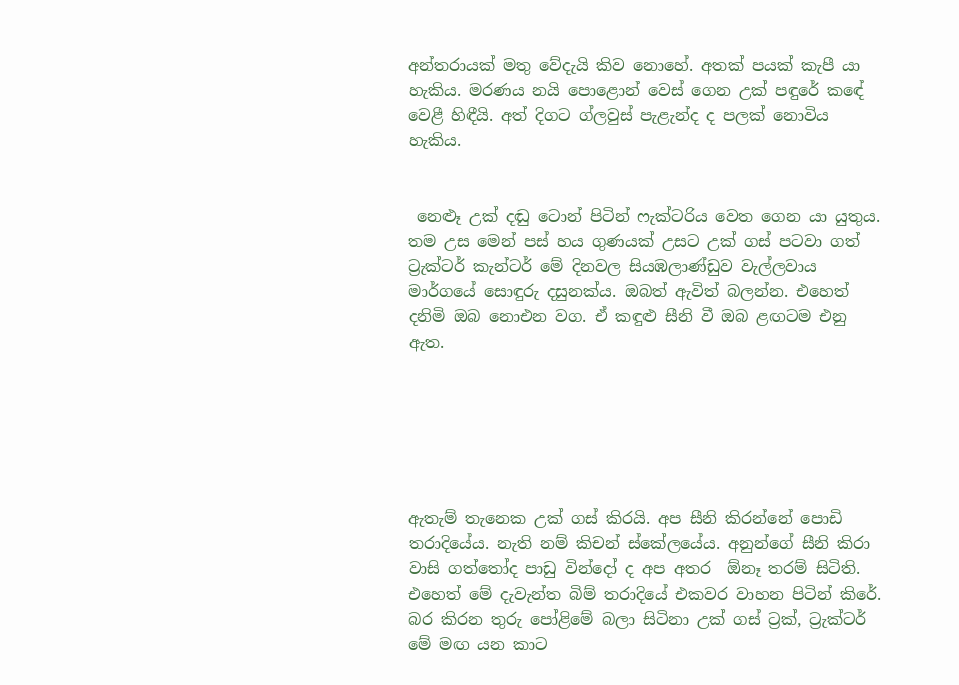අන්තරායක් මතු වේදැයි කිව නොහේ. අතක් පයක් කැපී යා හැකිය. මරණය නයි පොළොන් වෙස් ගෙන උක් පඳුරේ කඳේ වෙළී හිඳීයි. අත් දිගට ග්ලවුස් පැළැන්ද ද පලක් නොවිය හැකිය.


 නෙළුෑ උක් දඬු ටොන් පිටින් ෆැක්ටරිය වෙත ගෙන යා යුතුය. තම උස මෙන් පස් හය ගුණයක් උසට උක් ගස් පටවා ගත් ට්‍රැක්ටර් කැන්ටර් මේ දිනවල සියඹලාණ්ඩුව වැල්ලවාය මාර්ගයේ සොඳුරු දසුනක්ය. ඔබත් ඇවිත් බලන්න. එහෙත් දනිමි ඔබ නොඑන වග. ඒ කඳුළු සීනි වී ඔබ ළඟටම එනු ඇත.






ඇතැම් තැනෙක උක් ගස් කිරයි. අප සීනි කිරන්නේ පොඩි තරාදියේය. නැති නම් කිචන් ස්කේලයේය. අනුන්ගේ සීනි කිරා වාසි ගත්තෝද පාඩු වින්දෝ ද අප අතර  ඕනෑ තරම් සිටිති. එහෙත් මේ දැවැන්ත බිම් තරාදියේ එකවර වාහන පිටින් කිරේ. බර කිරන තුරු පෝළිමේ බලා සිටිනා උක් ගස් ට්‍රක්, ට්‍රැක්ටර් මේ මඟ යන කාට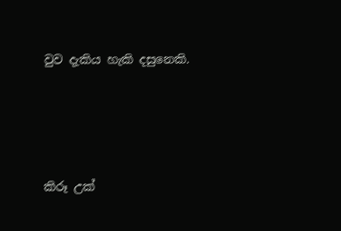වුව දැකිය හැකි දසුනෙකි.




කිරූ උක්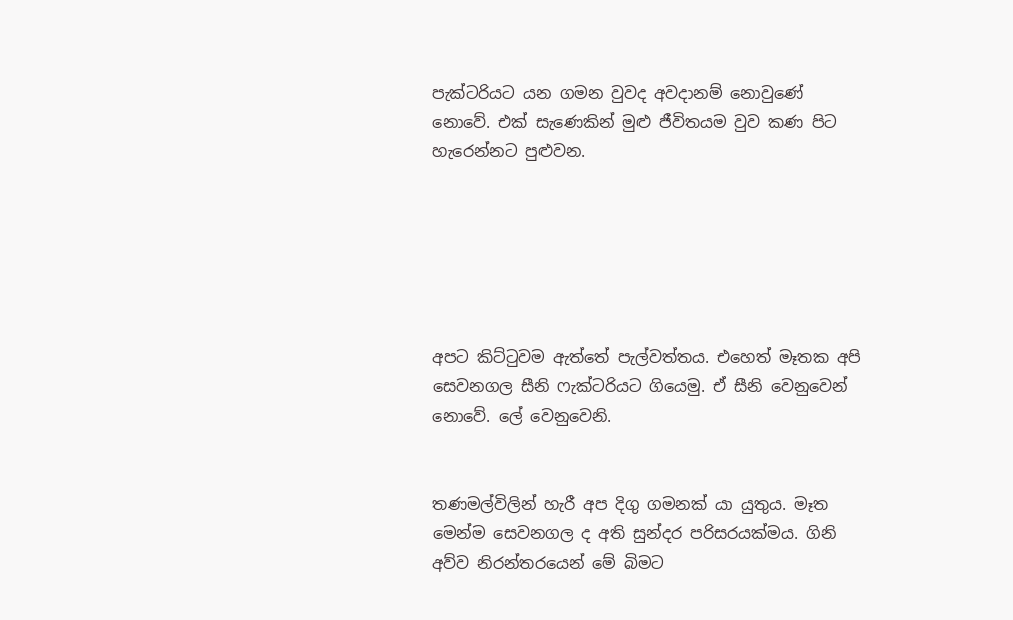පැක්ටරියට යන ගමන වුවද අවදානම් නොවුණේ නොවේ. එක් සැණෙකින් මුළු ජීවිතයම වුව කණ පිට හැරෙන්නට පුළුවන.






අපට කිට්ටුවම ඇත්තේ පැල්වත්තය. එහෙත් මෑතක අපි සෙවනගල සීනි ෆැක්ටරියට ගියෙමු. ඒ සීනි වෙනුවෙන් නොවේ. ලේ වෙනුවෙනි.


තණමල්විලින් හැරී අප දිගු ගමනක් යා යුතුය. මෑත මෙන්ම සෙවනගල ද අති සුන්දර පරිසරයක්මය. ගිනි අව්ව නිරන්තරයෙන් මේ බිමට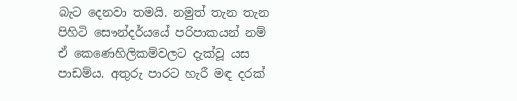බැට දෙනවා තමයි. නමුත් තැන තැන පිහිටි සෞන්දර්යයේ පරිපාකයන් නම් ඒ කෙණෙහිලිකම්වලට දැක්වූ යස පාඩම්ය. අතුරු පාරට හැරී මඳ දරක්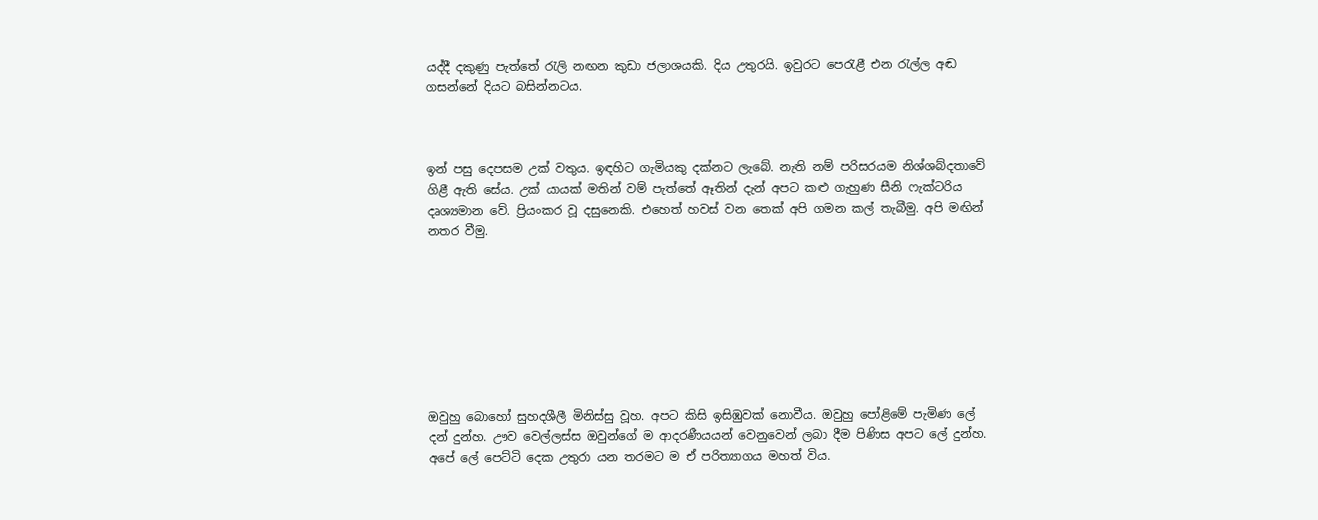යද්දී දකුණු පැත්තේ රැලි නඟන කුඩා ජලාශයකි. දිය උතුරයි. ඉවුරට පෙරැළී එන රැල්ල අඬ ගසන්නේ දියට බසින්නටය.



ඉන් පසු දෙපසම උක් වතුය. ඉඳහිට ගැමියකු දක්නට ලැබේ. නැති නම් පරිසරයම නිශ්ශබ්දතාවේ ගිළී ඇති සේය. උක් යායක් මතින් වම් පැත්තේ ඈතින් දැන් අපට කළු ගැහුණ සීනි ෆැක්ටරිය දෘශ්‍යමාන වේ. ප්‍රියංකර වූ දසුනෙකි. එහෙත් හවස් වන තෙක් අපි ගමන කල් තැබීමු. අපි මඟින් නතර වීමු.








ඔවුහු බොහෝ සුහදශීලී මිනිස්සු වූහ. අපට කිසි ඉසිඹුවක් නොවීය. ඔවුහු පෝළිමේ පැමිණ ලේ දන් දුන්හ. ඌව වෙල්ලස්ස ඔවුන්ගේ ම ආදරණීයයන් වෙනුවෙන් ලබා දීම පිණිස අපට ලේ දුන්හ. අපේ ලේ පෙට්ටි දෙක උතුරා යන තරමට ම ඒ පරිත්‍යාගය මහත් විය.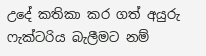උදේ කතිකා කර ගත් අයුරු ෆැක්ටරිය බැලීමට නම්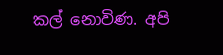කල් නොවිණ. අපි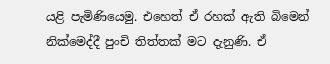යළි පැමිණියෙමු. එහෙත් ඒ රහක් ඇති බිමෙන් නික්මෙද්දී පුංචි තිත්තක් මට දැනුණි. ඒ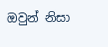ඔවුන් නිසා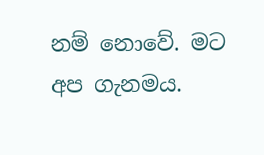නම් නොවේ. මට අප ගැනමය.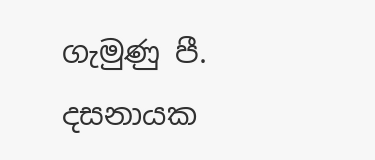ගැමුණු පී. දසනායක